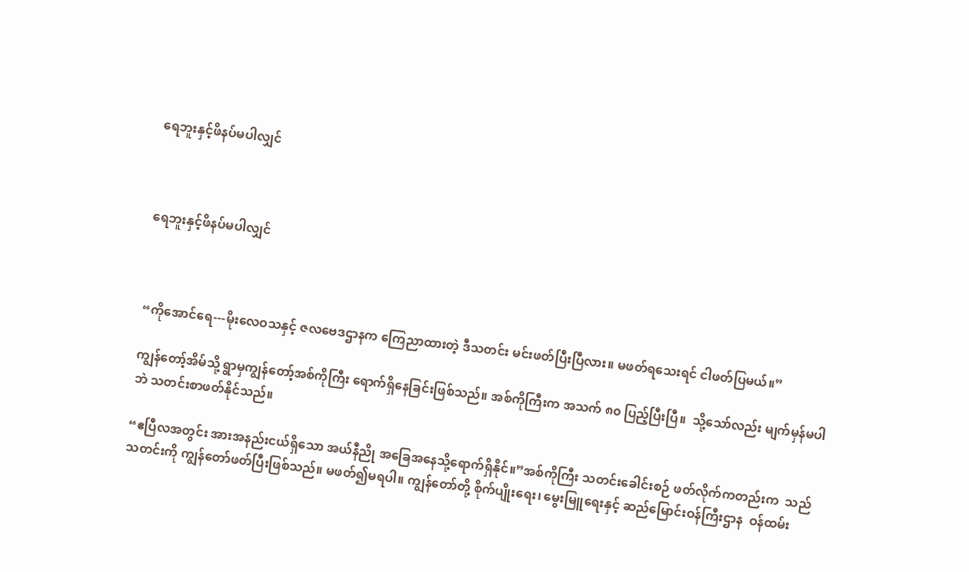ရေဘူးနှင့်ဖိနပ်မပါလျှင်



ရေဘူးနှင့်ဖိနပ်မပါလျှင်



“ကိုအောင်ရေ---မိုးလေဝသနှင့် ဇလဗေဒဌာနက ကြေညာထားတဲ့ ဒီသတင်း မင်းဖတ်ပြီးပြီလား။ မဖတ်ရသေးရင် ငါဖတ်ပြမယ်။”

ကျွန်တော့်အိမ်သို့ ရွာမှကျွန်တော့်အစ်ကိုကြီး ရောက်ရှိနေခြင်းဖြစ်သည်။ အစ်ကိုကြီးက အသက် ၈၀ ပြည့်ပြီးပြီ။  သို့သော်လည်း မျက်မှန်မပါဘဲ သတင်းစာဖတ်နိုင်သည်။

“ဧပြီလအတွင်း အားအနည်းငယ်ရှိသော အယ်နီညို အခြေအနေသို့ရောက်ရှိနိုင်။”အစ်ကိုကြီး သတင်းခေါင်းစဉ် ဖတ်လိုက်ကတည်းက  သည်သတင်းကို ကျွန်တော်ဖတ်ပြီးဖြစ်သည်။ မဖတ်၍မရပါ။ ကျွန်တော်တို့ စိုက်ပျိုးရေး၊ မွေးမြူရေးနှင့် ဆည်မြောင်းဝန်ကြီးဌာန  ဝန်ထမ်း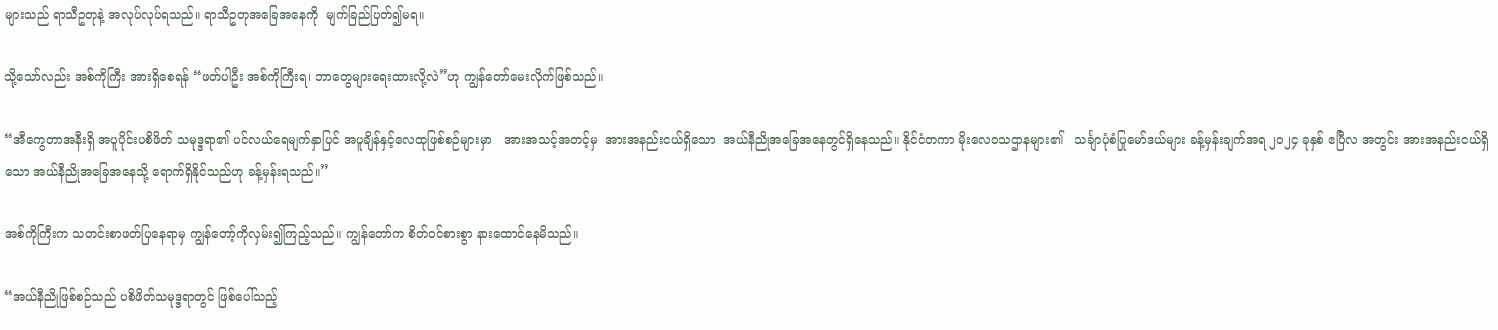များသည် ရာသီဥတုနဲ့ အလုပ်လုပ်ရသည်။ ရာသီဥတုအခြေအနေကို  မျက်ခြည်ပြတ်၍မရ။

သို့သော်လည်း အစ်ကိုကြီး အားရှိစေရန် “ဖတ်ပါဦး အစ်ကိုကြီးရ၊ ဘာတွေများရေးထားလို့လဲ”ဟု ကျွန်တော်မေးလိုက်ဖြစ်သည်။

“အီကွေတာအနီးရှိ အပူပိုင်းပစိဖိတ် သမုဒ္ဒရာ၏ ပင်လယ်ရေမျက်နှာပြင် အပူချိန်နှင့်လေထုဖြစ်စဉ်များမှာ   အားအသင့်အတင့်မှ  အားအနည်းငယ်ရှိသော  အယ်နီညိုအခြေအနေတွင်ရှိနေသည်။ နိုင်ငံတကာ မိုးလေဝသဌာနများ၏   သင်္ချာပုံစံပြုမော်ဒယ်များ ခန့်မှန်းချက်အရ ၂၀၂၄ ခုနှစ် ဧပြီလ အတွင်း အားအနည်းငယ်ရှိသော အယ်နီညိုအခြေအနေသို့ ရောက်ရှိနိုင်သည်ဟု ခန့်မှန်းရသည်။”

အစ်ကိုကြီးက သတင်းစာဖတ်ပြနေရာမှ ကျွန်တော့်ကိုလှမ်း၍ကြည့်သည်။ ကျွန်တော်က စိတ်ဝင်စားစွာ နားထောင်နေမိသည်။

“အယ်နီညိုဖြစ်စဉ်သည် ပစိဖိတ်သမုဒ္ဒရာတွင် ဖြစ်ပေါ်သည့်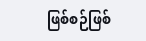ဖြစ်စဉ်ဖြစ်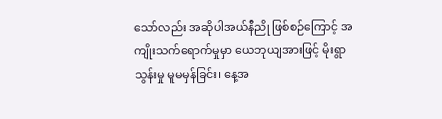သော်လည်း အဆိုပါအယ်နီညို ဖြစ်စဉ်ကြောင့် အကျိုးသက်ရောက်မှုမှာ ယေဘုယျအားဖြင့် မိုးရွာသွန်းမှု မူမမှန်ခြင်း၊ နေ့အ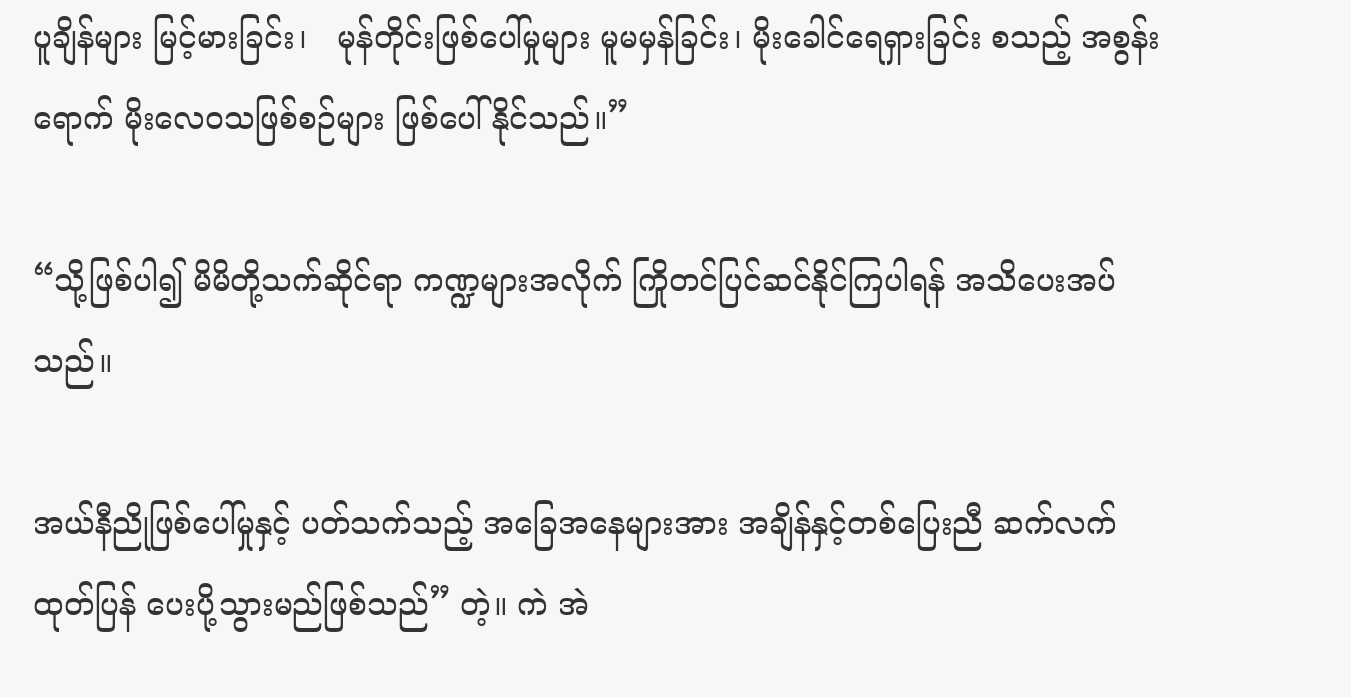ပူချိန်များ မြင့်မားခြင်း၊   မုန်တိုင်းဖြစ်ပေါ်မှုများ မူမမှန်ခြင်း၊ မိုးခေါင်ရေရှားခြင်း စသည့် အစွန်းရောက် မိုးလေဝသဖြစ်စဉ်များ ဖြစ်ပေါ်နိုင်သည်။”

“သို့ဖြစ်ပါ၍ မိမိတို့သက်ဆိုင်ရာ ကဏ္ဍများအလိုက် ကြိုတင်ပြင်ဆင်နိုင်ကြပါရန် အသိပေးအပ်သည်။

အယ်နီညိုဖြစ်ပေါ်မှုနှင့် ပတ်သက်သည့် အခြေအနေများအား အချိန်နှင့်တစ်ပြေးညီ ဆက်လက်ထုတ်ပြန် ပေးပို့သွားမည်ဖြစ်သည်” တဲ့။ ကဲ အဲ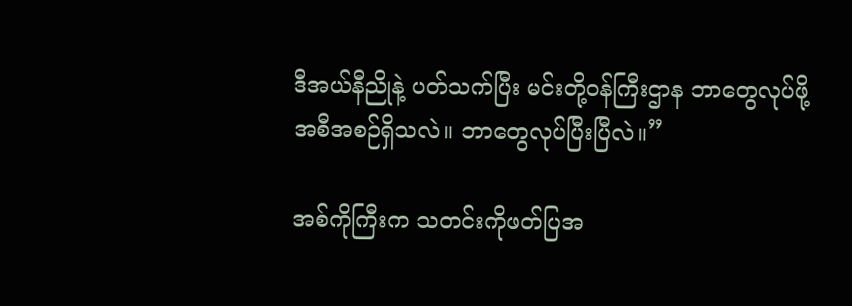ဒီအယ်နီညိုနဲ့ ပတ်သက်ပြီး မင်းတို့ဝန်ကြီးဌာန ဘာတွေလုပ်ဖို့ အစီအစဉ်ရှိသလဲ။ ဘာတွေလုပ်ပြီးပြီလဲ။”

အစ်ကိုကြီးက သတင်းကိုဖတ်ပြအ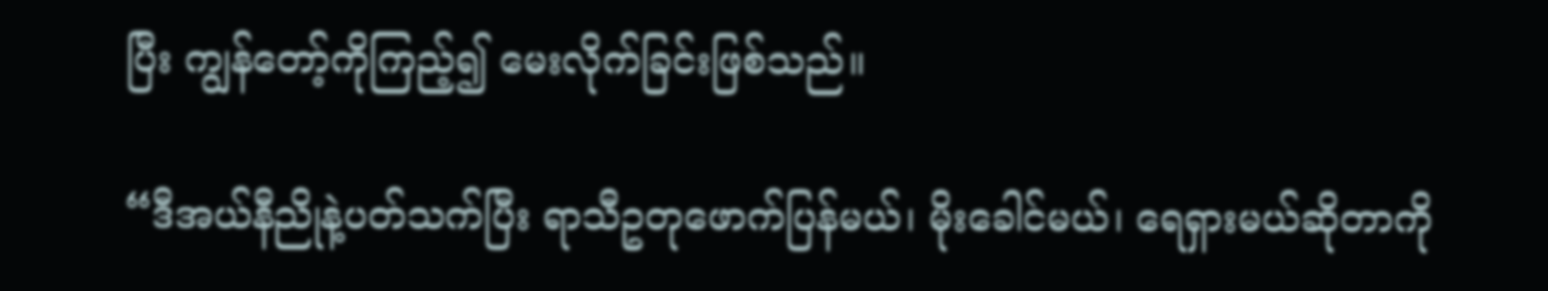ပြီး ကျွန်တော့်ကိုကြည့်၍ မေးလိုက်ခြင်းဖြစ်သည်။

“ဒီအယ်နီညိုနဲ့ပတ်သက်ပြီး ရာသီဥတုဖောက်ပြန်မယ်၊ မိုးခေါင်မယ်၊ ရေရှားမယ်ဆိုတာကို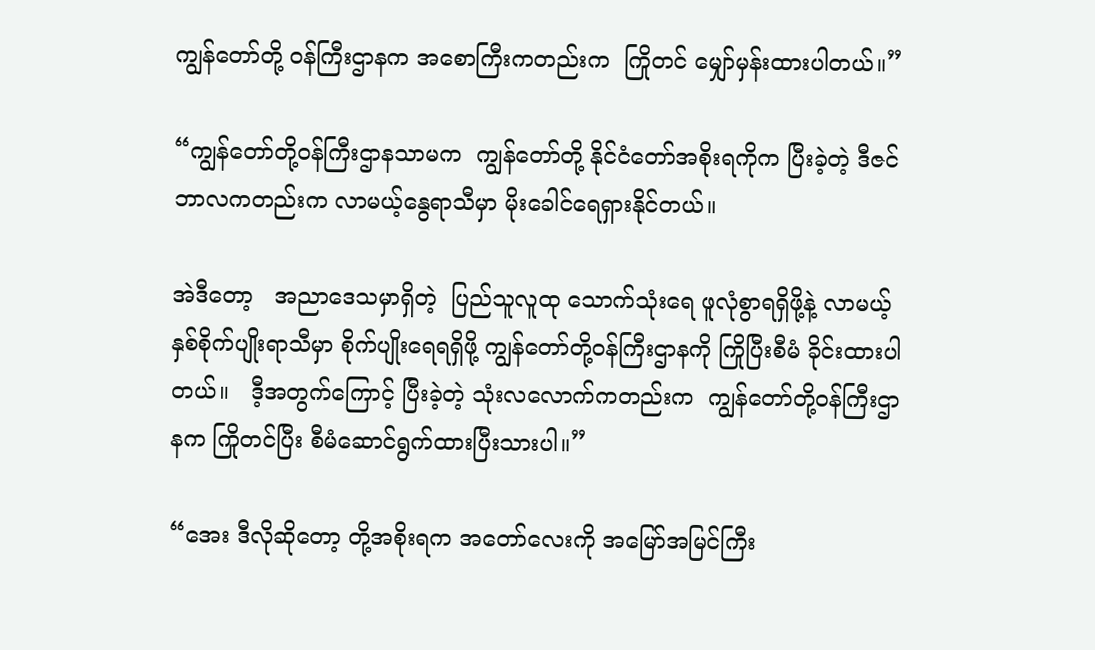ကျွန်တော်တို့ ဝန်ကြီးဌာနက အစောကြီးကတည်းက  ကြိုတင် မျှော်မှန်းထားပါတယ်။”

“ကျွန်တော်တို့ဝန်ကြီးဌာနသာမက  ကျွန်တော်တို့ နိုင်ငံတော်အစိုးရကိုက ပြီးခဲ့တဲ့ ဒီဇင်ဘာလကတည်းက လာမယ့်နွေရာသီမှာ မိုးခေါင်ရေရှားနိုင်တယ်။

အဲဒီတော့   အညာဒေသမှာရှိတဲ့  ပြည်သူလူထု သောက်သုံးရေ ဖူလုံစွာရရှိဖို့နဲ့ လာမယ့်နှစ်စိုက်ပျိုးရာသီမှာ စိုက်ပျိုးရေရရှိဖို့ ကျွန်တော်တို့ဝန်ကြီးဌာနကို ကြိုပြီးစီမံ ခိုင်းထားပါတယ်။   ဒီ့အတွက်ကြောင့် ပြီးခဲ့တဲ့ သုံးလလောက်ကတည်းက  ကျွန်တော်တို့ဝန်ကြီးဌာနက ကြိုတင်ပြီး စီမံဆောင်ရွက်ထားပြီးသားပါ။”

“အေး ဒီလိုဆိုတော့ တို့အစိုးရက အတော်လေးကို အမြော်အမြင်ကြီး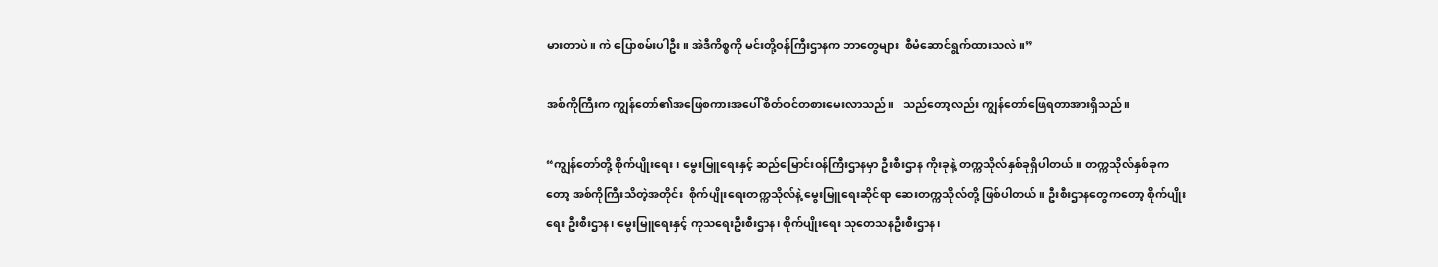မားတာပဲ။ ကဲ ပြောစမ်းပါဦး။ အဲဒီကိစ္စကို မင်းတို့ဝန်ကြီးဌာနက ဘာတွေများ  စီမံဆောင်ရွက်ထားသလဲ။”

အစ်ကိုကြီးက ကျွန်တော်၏အဖြေစကားအပေါ် စိတ်ဝင်တစားမေးလာသည်။   သည်တော့လည်း ကျွန်တော်ဖြေရတာအားရှိသည်။

“ကျွန်တော်တို့ စိုက်ပျိုးရေး၊ မွေးမြူရေးနှင့် ဆည်မြောင်းဝန်ကြီးဌာနမှာ ဦးစီးဌာန ကိုးခုနဲ့ တက္ကသိုလ်နှစ်ခုရှိပါတယ်။ တက္ကသိုလ်နှစ်ခုကတော့ အစ်ကိုကြီးသိတဲ့အတိုင်း  စိုက်ပျိုးရေးတက္ကသိုလ်နဲ့ မွေးမြူရေးဆိုင်ရာ ဆေးတက္ကသိုလ်တို့ ဖြစ်ပါတယ်။ ဦးစီးဌာနတွေကတော့ စိုက်ပျိုးရေး ဦးစီးဌာန၊ မွေးမြူရေးနှင့် ကုသရေးဦးစီးဌာန၊ စိုက်ပျိုးရေး သုတေသနဦးစီးဌာန၊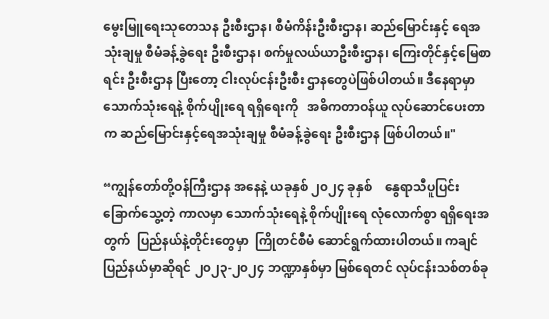မွေးမြူရေးသုတေသန ဦးစီးဌာန၊ စီမံကိန်းဦးစီးဌာန၊ ဆည်မြောင်းနှင့် ရေအသုံးချမှု စီမံခန့်ခွဲရေး ဦးစီးဌာန၊ စက်မှုလယ်ယာဦးစီးဌာန၊ ကြေးတိုင်နှင့်မြေစာရင်း ဦးစီးဌာန ပြီးတော့ ငါးလုပ်ငန်းဦးစီး ဌာနတွေပဲဖြစ်ပါတယ်။ ဒီနေရာမှာ သောက်သုံးရေနဲ့ စိုက်ပျိုးရေ ရရှိရေးကို   အဓိကတာဝန်ယူ လုပ်ဆောင်ပေးတာက ဆည်မြောင်းနှင့်ရေအသုံးချမှု စီမံခန့်ခွဲရေး ဦးစီးဌာန ဖြစ်ပါတယ်။"

“ကျွန်တော်တို့ဝန်ကြီးဌာန အနေနဲ့ ယခုနှစ် ၂၀၂၄ ခုနှစ်    နွေရာသီပူပြင်းခြောက်သွေ့တဲ့ ကာလမှာ သောက်သုံးရေနဲ့ စိုက်ပျိုးရေ လုံလောက်စွာ ရရှိရေးအတွက်  ပြည်နယ်နဲ့တိုင်းတွေမှာ  ကြိုတင်စီမံ ဆောင်ရွက်ထားပါတယ်။ ကချင်ပြည်နယ်မှာဆိုရင် ၂၀၂၃-၂၀၂၄ ဘဏ္ဍာနှစ်မှာ မြစ်ရေတင် လုပ်ငန်းသစ်တစ်ခု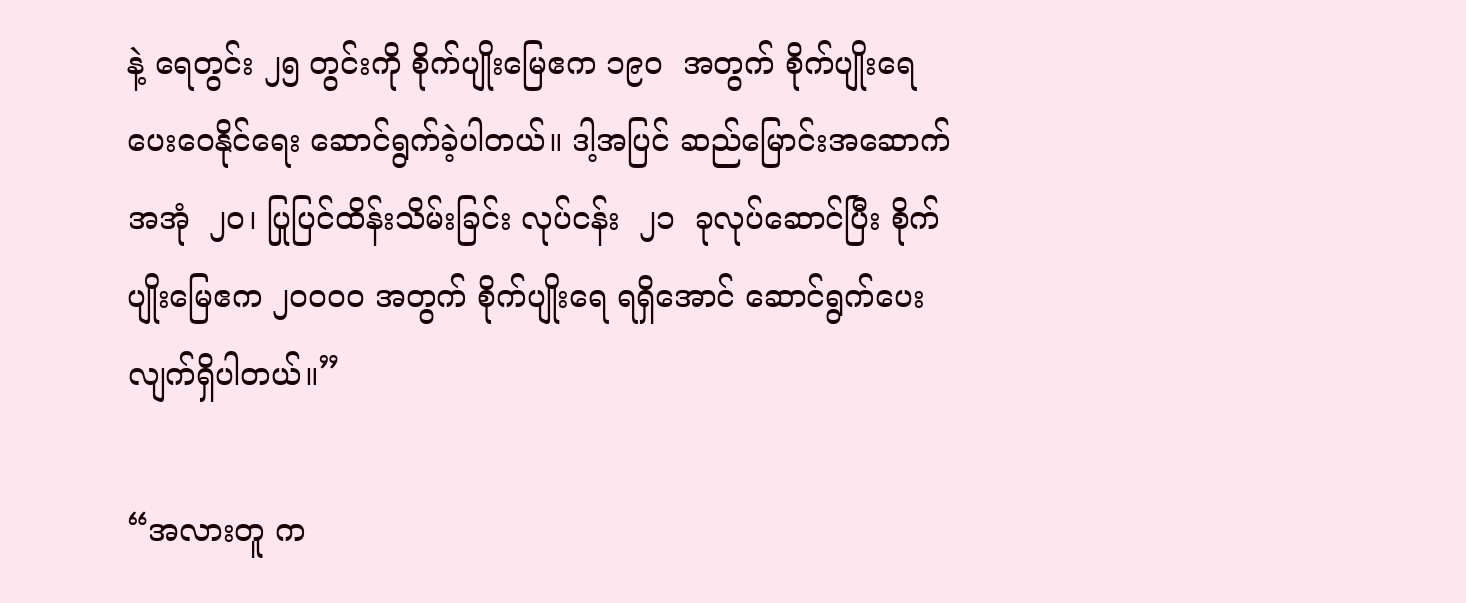နဲ့ ရေတွင်း ၂၅ တွင်းကို စိုက်ပျိုးမြေဧက ၁၉၀  အတွက် စိုက်ပျိုးရေပေးဝေနိုင်ရေး ဆောင်ရွက်ခဲ့ပါတယ်။ ဒါ့အပြင် ဆည်မြောင်းအဆောက်အအုံ  ၂၀၊ ပြုပြင်ထိန်းသိမ်းခြင်း လုပ်ငန်း  ၂၁  ခုလုပ်ဆောင်ပြီး စိုက်ပျိုးမြေဧက ၂၀၀၀၀ အတွက် စိုက်ပျိုးရေ ရရှိအောင် ဆောင်ရွက်ပေးလျက်ရှိပါတယ်။”

“အလားတူ က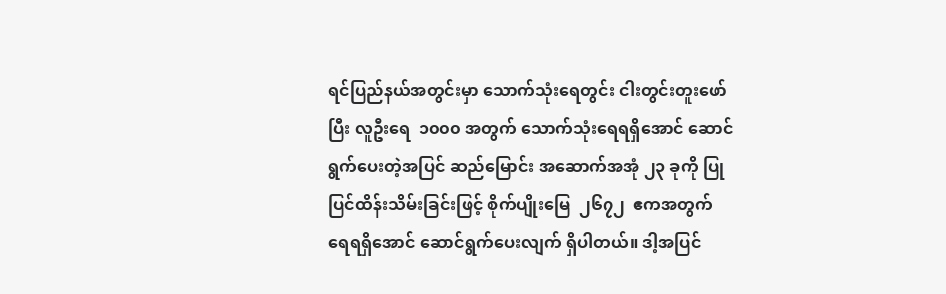ရင်ပြည်နယ်အတွင်းမှာ သောက်သုံးရေတွင်း ငါးတွင်းတူးဖော်ပြီး လူဦးရေ  ၁၀၀၀ အတွက် သောက်သုံးရေရရှိအောင် ဆောင်ရွက်ပေးတဲ့အပြင် ဆည်မြောင်း အဆောက်အအုံ ၂၃ ခုကို ပြုပြင်ထိန်းသိမ်းခြင်းဖြင့် စိုက်ပျိုးမြေ  ၂၆၇၂  ဧကအတွက် ရေရရှိအောင် ဆောင်ရွက်ပေးလျက် ရှိပါတယ်။ ဒါ့အပြင်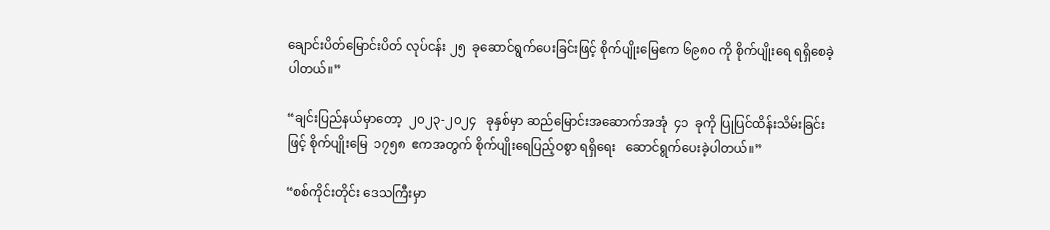ချောင်းပိတ်မြောင်းပိတ် လုပ်ငန်း ၂၅  ခုဆောင်ရွက်ပေးခြင်းဖြင့် စိုက်ပျိုးမြေဧက ၆၉၈၀ ကို စိုက်ပျိုးရေ ရရှိစေခဲ့ပါတယ်။”

“ချင်းပြည်နယ်မှာတော့  ၂၀၂၃-၂၀၂၄   ခုနှစ်မှာ ဆည်မြောင်းအဆောက်အအုံ  ၄၁  ခုကို ပြုပြင်ထိန်းသိမ်းခြင်းဖြင့် စိုက်ပျိုးမြေ  ၁၇၅၈  ဧကအတွက် စိုက်ပျိုးရေပြည့်ဝစွာ ရရှိရေး   ဆောင်ရွက်ပေးခဲ့ပါတယ်။”

“စစ်ကိုင်းတိုင်း ဒေသကြီးမှာ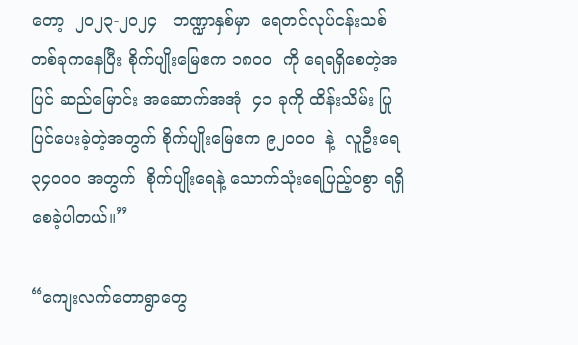တော့  ၂၀၂၃-၂၀၂၄   ဘဏ္ဍာနှစ်မှာ  ရေတင်လုပ်ငန်းသစ် တစ်ခုကနေပြီး စိုက်ပျိုးမြေဧက ၁၈၀၀  ကို ရေရရှိစေတဲ့အပြင် ဆည်မြောင်း အဆောက်အအုံ  ၄၁ ခုကို ထိန်းသိမ်း ပြုပြင်ပေးခဲ့တဲ့အတွက် စိုက်ပျိုးမြေဧက ၉၂၀၀၀  နဲ့  လူဦးရေ ၃၄၀၀၀ အတွက်  စိုက်ပျိုးရေနဲ့ သောက်သုံးရေပြည့်ဝစွာ ရရှိစေခဲ့ပါတယ်။”

“ကျေးလက်တောရွာတွေ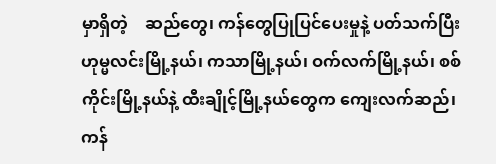မှာရှိတဲ့    ဆည်တွေ၊ ကန်တွေပြုပြင်ပေးမှုနဲ့ ပတ်သက်ပြီး ဟုမ္မလင်းမြို့နယ်၊ ကသာမြို့နယ်၊ ဝက်လက်မြို့နယ်၊ စစ်ကိုင်းမြို့နယ်နဲ့ ထီးချိုင့်မြို့နယ်တွေက ကျေးလက်ဆည်၊ ကန်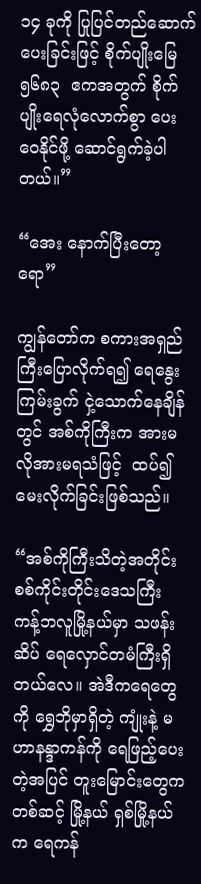၁၄ ခုကို ပြုပြင်တည်ဆောက် ပေးခြင်းဖြင့် စိုက်ပျိုးမြေ ၅၆၈၃  ဧကအတွက် စိုက်ပျိုးရေလုံလောက်စွာ ပေးဝေနိုင်ဖို့ ဆောင်ရွက်ခဲ့ပါတယ်။”

“အေး နောက်ပြီးတော့ရော”

ကျွန်တော်က စကားအရှည်ကြီးပြောလိုက်ရ၍ ရေနွေးကြမ်းခွက် ငှဲ့သောက်နေချိန်တွင် အစ်ကိုကြီးက အားမလိုအားမရသံဖြင့်  ထပ်၍မေးလိုက်ခြင်းဖြစ်သည်။

“အစ်ကိုကြီးသိတဲ့အတိုင်း စစ်ကိုင်းတိုင်းဒေသကြီး ကန့်ဘလူမြို့နယ်မှာ သဖန်းဆိပ် ရေလှောင်တမံကြီးရှိတယ်လေ။ အဲဒီကရေတွေကို ရွှေဘိုမှာရှိတဲ့ ကျုံးနဲ့ မဟာနန္ဒာကန်ကို ရေဖြည့်ပေးတဲ့အပြင် တူးမြောင်းတွေကတစ်ဆင့် မြို့နယ် ရှစ်မြို့နယ်က ရေကန်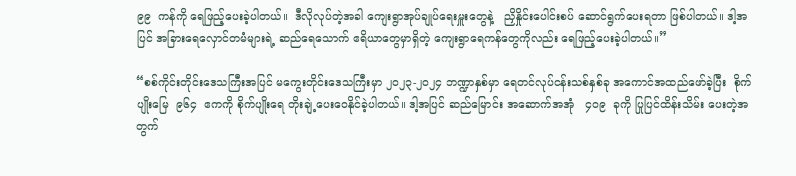၉၉  ကန်ကို ရေဖြည့်ပေးခဲ့ပါတယ်။  ဒီလိုလုပ်တဲ့အခါ ကျေးရွာအုပ်ချုပ်ရေးမှူးတွေနဲ့   ညှိနှိုင်းပေါင်းစပ် ဆောင်ရွက်ပေးရတာ ဖြစ်ပါတယ်။ ဒါ့အပြင် အခြားရေလှောင်တမံများရဲ့ ဆည်ရေသောက် ဧရိယာတွေမှာရှိတဲ့ ကျေးရွာရေကန်တွေကိုလည်း ရေဖြည့်ပေးခဲ့ပါတယ်။”

“စစ်ကိုင်းတိုင်းဒေသကြီးအပြင် မကွေးတိုင်းဒေသကြီးမှာ ၂၀၂၃-၂၀၂၄ ဘဏ္ဍာနှစ်မှာ ရေတင်လုပ်ငန်းသစ်နှစ်ခု အကောင်အထည်ဖော်ခဲ့ပြီး  စိုက်ပျိုးမြေ  ၉၆၄  ဧကကို စိုက်ပျိုးရေ တိုးချဲ့ပေးဝေနိုင်ခဲ့ပါတယ်။ ဒါ့အပြင် ဆည်မြောင်း အဆောက်အအုံ   ၄၀၉  ခုကို ပြုပြင်ထိန်းသိမ်း ပေးတဲ့အတွက်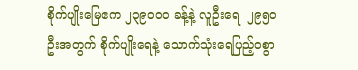စိုက်ပျိုးမြေဧက ၂၃၉၀၀၀ ခန့်နဲ့ လူဦးရေ  ၂၉၅၀  ဦးအတွက် စိုက်ပျိုးရေနဲ့ သောက်သုံးရေပြည့်ဝစွာ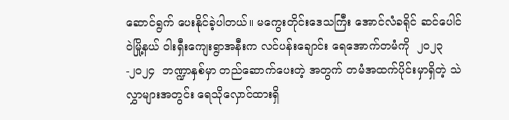ဆောင်ရွက် ပေးနိုင်ခဲ့ပါတယ်။ မကွေးတိုင်းဒေသကြီး အောင်လံခရိုင် ဆင်ပေါင်ဝဲမြို့နယ် ဝါးရှီးကျေးရွာအနီးက လင်ပန်းချောင်း ရေအောက်တမံကို  ၂၀၂၃-၂၀၂၄  ဘဏ္ဍာနှစ်မှာ တည်ဆောက်ပေးတဲ့ အတွက် တမံအထက်ပိုင်းမှာရှိတဲ့ သဲလွှာများအတွင်း ရေသိုလှောင်ထားရှိ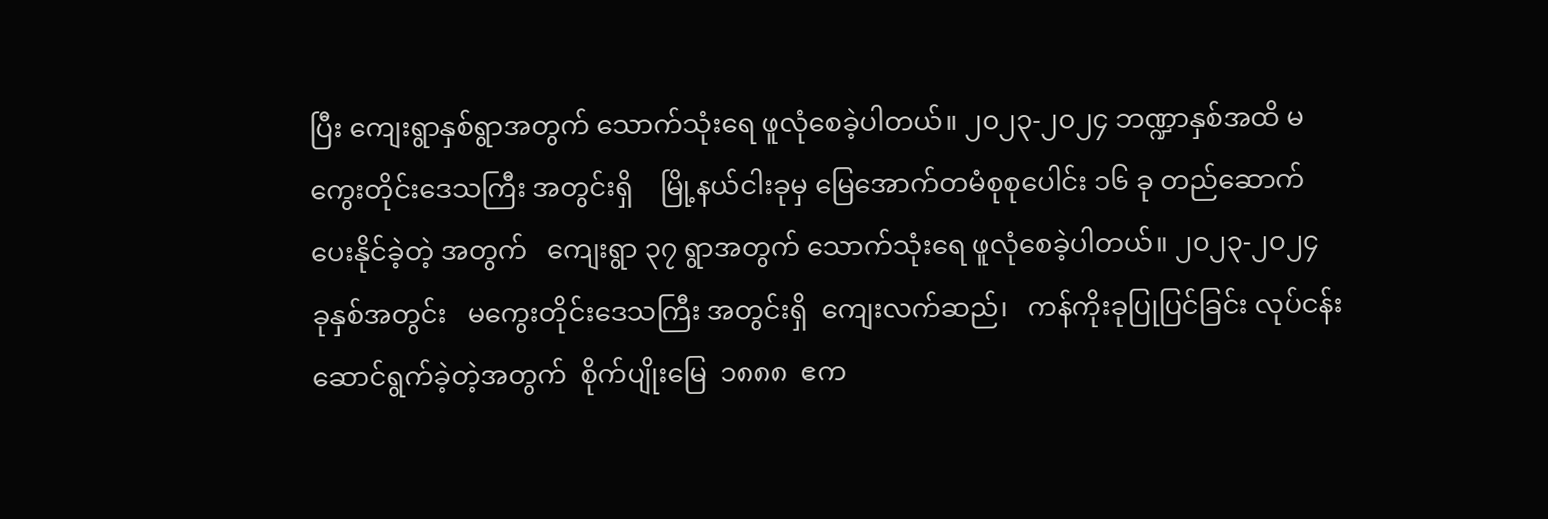ပြီး ကျေးရွာနှစ်ရွာအတွက် သောက်သုံးရေ ဖူလုံစေခဲ့ပါတယ်။ ၂၀၂၃-၂၀၂၄ ဘဏ္ဍာနှစ်အထိ မကွေးတိုင်းဒေသကြီး အတွင်းရှိ    မြို့နယ်ငါးခုမှ မြေအောက်တမံစုစုပေါင်း ၁၆ ခု တည်ဆောက်ပေးနိုင်ခဲ့တဲ့ အတွက်   ကျေးရွာ ၃၇ ရွာအတွက် သောက်သုံးရေ ဖူလုံစေခဲ့ပါတယ်။ ၂၀၂၃-၂၀၂၄  ခုနှစ်အတွင်း   မကွေးတိုင်းဒေသကြီး အတွင်းရှိ  ကျေးလက်ဆည်၊   ကန်ကိုးခုပြုပြင်ခြင်း လုပ်ငန်း ဆောင်ရွက်ခဲ့တဲ့အတွက်  စိုက်ပျိုးမြေ  ၁၈၈၈  ဧက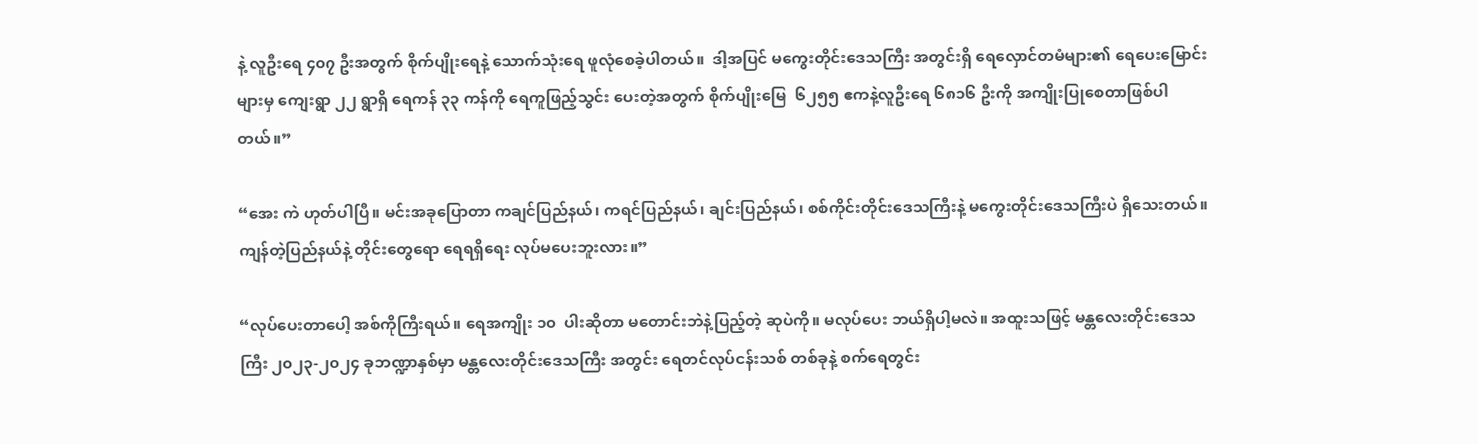နဲ့ လူဦးရေ ၄၀၇ ဦးအတွက် စိုက်ပျိုးရေနဲ့ သောက်သုံးရေ ဖူလုံစေခဲ့ပါတယ်။  ဒါ့အပြင် မကွေးတိုင်းဒေသကြီး အတွင်းရှိ ရေလှောင်တမံများ၏ ရေပေးမြောင်းများမှ ကျေးရွာ ၂၂ ရွာရှိ ရေကန် ၃၃ ကန်ကို ရေကူဖြည့်သွင်း ပေးတဲ့အတွက် စိုက်ပျိုးမြေ  ၆၂၅၅ ဧကနဲ့လူဦးရေ ၆၈၁၆ ဦးကို အကျိုးပြုစေတာဖြစ်ပါတယ်။”

“အေး ကဲ ဟုတ်ပါပြီ။ မင်းအခုပြောတာ ကချင်ပြည်နယ်၊ ကရင်ပြည်နယ်၊ ချင်းပြည်နယ်၊ စစ်ကိုင်းတိုင်းဒေသကြီးနဲ့ မကွေးတိုင်းဒေသကြီးပဲ ရှိသေးတယ်။ ကျန်တဲ့ပြည်နယ်နဲ့ တိုင်းတွေရော ရေရရှိရေး လုပ်မပေးဘူးလား။”

“လုပ်ပေးတာပေါ့ အစ်ကိုကြီးရယ်။ ရေအကျိုး ၁၀  ပါးဆိုတာ မတောင်းဘဲနဲ့ပြည့်တဲ့ ဆုပဲကို။ မလုပ်ပေး ဘယ်ရှိပါ့မလဲ။ အထူးသဖြင့် မန္တလေးတိုင်းဒေသကြီး ၂၀၂၃-၂၀၂၄ ခုဘဏ္ဍာနှစ်မှာ မန္တလေးတိုင်းဒေသကြီး အတွင်း ရေတင်လုပ်ငန်းသစ် တစ်ခုနဲ့ စက်ရေတွင်း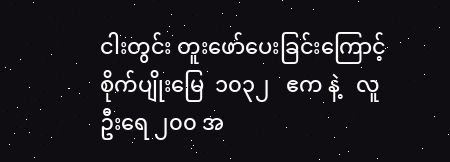ငါးတွင်း တူးဖော်ပေးခြင်းကြောင့် စိုက်ပျိုးမြေ  ၁၀၃၂   ဧက နဲ့   လူဦးရေ ၂၀၀ အ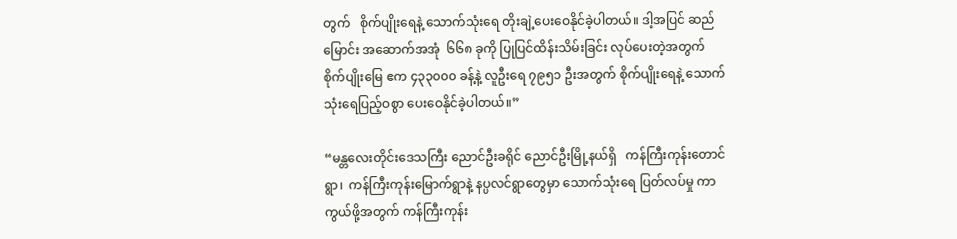တွက်   စိုက်ပျိုးရေနဲ့ သောက်သုံးရေ တိုးချဲ့ပေးဝေနိုင်ခဲ့ပါတယ်။ ဒါ့အပြင် ဆည်မြောင်း အဆောက်အအုံ  ၆၆၈ ခုကို ပြုပြင်ထိန်းသိမ်းခြင်း လုပ်ပေးတဲ့အတွက်  စိုက်ပျိုးမြေ ဧက ၄၃၃၀၀၀ ခန့်နဲ့ လူဦးရေ ၇၉၅၁ ဦးအတွက် စိုက်ပျိုးရေနဲ့ သောက်သုံးရေပြည့်ဝစွာ ပေးဝေနိုင်ခဲ့ပါတယ်။”

“မန္တလေးတိုင်းဒေသကြီး ညောင်ဦးခရိုင် ညောင်ဦးမြို့နယ်ရှိ   ကန်ကြီးကုန်းတောင်ရွာ၊  ကန်ကြီးကုန်းမြောက်ရွာနဲ့ နပ္ပလင်ရွာတွေမှာ သောက်သုံးရေ ပြတ်လပ်မှု ကာကွယ်ဖို့အတွက် ကန်ကြီးကုန်း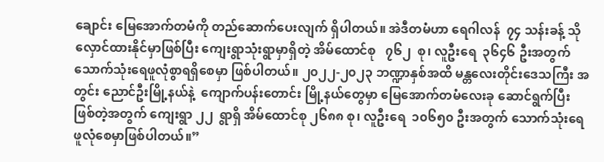ချောင်း မြေအောက်တမံကို တည်ဆောက်ပေးလျက် ရှိပါတယ်။ အဲဒီတမံဟာ ရေဂါလန်  ၇၄ သန်းခန့် သိုလှောင်ထားနိုင်မှာဖြစ်ပြီး ကျေးရွာသုံးရွာမှာရှိတဲ့ အိမ်ထောင်စု   ၇၆၂  စု၊ လူဦးရေ  ၃၆၄၆ ဦးအတွက် သောက်သုံးရေဖူလုံစွာရရှိစေမှာ ဖြစ်ပါတယ်။ ၂၀၂၂-၂၀၂၃ ဘဏ္ဍာနှစ်အထိ မန္တလေးတိုင်းဒေသကြီး အတွင်း ညောင်ဦးမြို့နယ်နဲ့  ကျောက်ပန်းတောင်း မြို့နယ်တွေမှာ မြေအောက်တမံလေးခု ဆောင်ရွက်ပြီးဖြစ်တဲ့အတွက် ကျေးရွာ ၂၂  ရွာရှိ အိမ်ထောင်စု ၂၆၈၈ စု၊ လူဦးရေ  ၁၀၆၅၀ ဦးအတွက် သောက်သုံးရေ ဖူလုံစေမှာဖြစ်ပါတယ်။”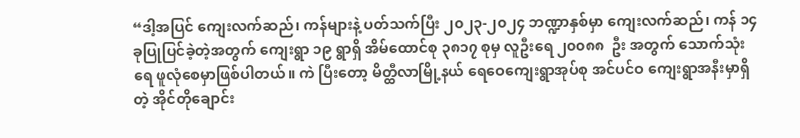“ဒါ့အပြင် ကျေးလက်ဆည်၊ ကန်များနဲ့ ပတ်သက်ပြီး ၂၀၂၃-၂၀၂၄ ဘဏ္ဍာနှစ်မှာ ကျေးလက်ဆည်၊ ကန် ၁၄ ခုပြုပြင်ခဲ့တဲ့အတွက် ကျေးရွာ ၁၉ ရွာရှိ အိမ်ထောင်စု ၃၈၁၇ စုမှ လူဦးရေ ၂၀၀၈၈  ဦး အတွက် သောက်သုံးရေ ဖူလုံစေမှာဖြစ်ပါတယ်။ ကဲ ပြီးတော့ မိတ္ထီလာမြို့နယ် ရေဝေကျေးရွာအုပ်စု အင်ပင်ဝ ကျေးရွာအနီးမှာရှိတဲ့ အိုင်တိုချောင်း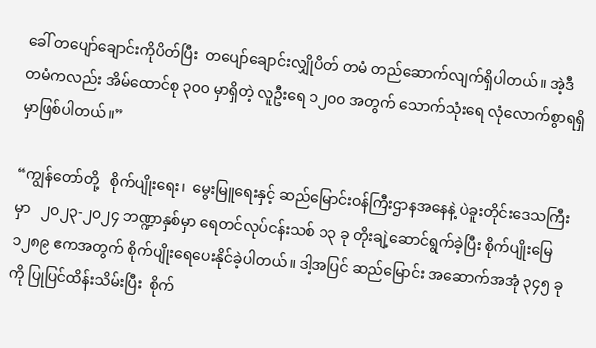ခေါ် တပျော်ချောင်းကိုပိတ်ပြီး  တပျော်ချောင်းလျှိုပိတ် တမံ တည်ဆောက်လျက်ရှိပါတယ်။ အဲ့ဒီတမံကလည်း အိမ်ထောင်စု ၃၀၀ မှာရှိတဲ့ လူဦးရေ ၁၂၀၀ အတွက် သောက်သုံးရေ လုံလောက်စွာရရှိမှာဖြစ်ပါတယ်။”

“ကျွန်တော်တို့   စိုက်ပျိုးရေး၊  မွေးမြူရေးနှင့် ဆည်မြောင်းဝန်ကြီးဌာနအနေနဲ့ ပဲခူးတိုင်းဒေသကြီးမှာ   ၂၀၂၃-၂၀၂၄ ဘဏ္ဍာနှစ်မှာ ရေတင်လုပ်ငန်းသစ် ၁၃ ခု တိုးချဲ့ဆောင်ရွက်ခဲ့ပြီး စိုက်ပျိုးမြေ ၁၂၈၉ ဧကအတွက် စိုက်ပျိုးရေပေးနိုင်ခဲ့ပါတယ်။ ဒါ့အပြင် ဆည်မြောင်း အဆောက်အအုံ ၃၄၅ ခုကို ပြုပြင်ထိန်းသိမ်းပြီး  စိုက်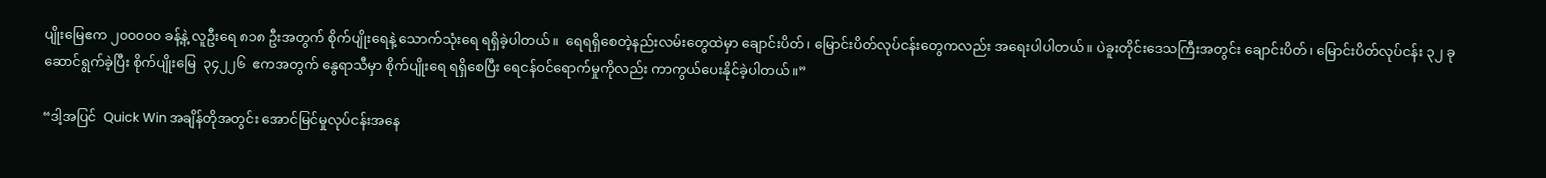ပျိုးမြေဧက ၂၀၀၀၀၀ ခန့်နဲ့ လူဦးရေ ၈၁၈ ဦးအတွက် စိုက်ပျိုးရေနဲ့ သောက်သုံးရေ ရရှိခဲ့ပါတယ်။  ရေရရှိစေတဲ့နည်းလမ်းတွေထဲမှာ ချောင်းပိတ်၊ မြောင်းပိတ်လုပ်ငန်းတွေကလည်း အရေးပါပါတယ်။ ပဲခူးတိုင်းဒေသကြီးအတွင်း ချောင်းပိတ်၊ မြောင်းပိတ်လုပ်ငန်း ၃၂ ခုဆောင်ရွက်ခဲ့ပြီး စိုက်ပျိုးမြေ  ၃၄၂၂၆  ဧကအတွက် နွေရာသီမှာ စိုက်ပျိုးရေ ရရှိစေပြီး ရေငန်ဝင်ရောက်မှုကိုလည်း ကာကွယ်ပေးနိုင်ခဲ့ပါတယ်။”

“ဒါ့အပြင်  Quick Win အချိန်တိုအတွင်း အောင်မြင်မှုလုပ်ငန်းအနေ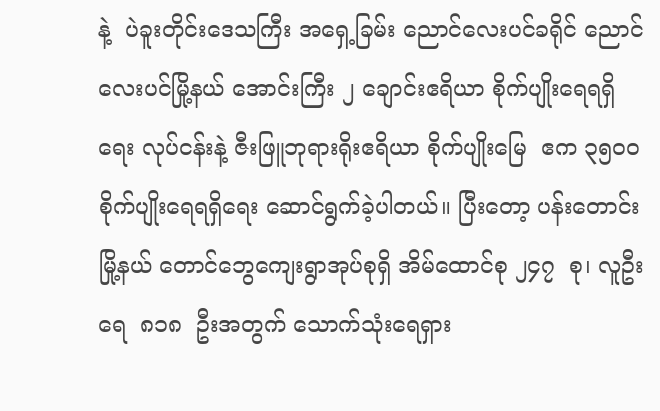နဲ့  ပဲခူးတိုင်းဒေသကြီး အရှေ့ခြမ်း ညောင်လေးပင်ခရိုင် ညောင်လေးပင်မြို့နယ် အောင်းကြီး ၂ ချောင်းဧရိယာ စိုက်ပျိုးရေရရှိရေး လုပ်ငန်းနဲ့ ဇီးဖြူဘုရားရိုးဧရိယာ စိုက်ပျိုးမြေ  ဧက ၃၅၀၀ စိုက်ပျိုးရေရရှိရေး ဆောင်ရွက်ခဲ့ပါတယ်။ ပြီးတော့ ပန်းတောင်းမြို့နယ် တောင်ဘွေကျေးရွာအုပ်စုရှိ အိမ်ထောင်စု ၂၄၇  စု၊ လူဦးရေ  ၈၁၈  ဦးအတွက် သောက်သုံးရေရှား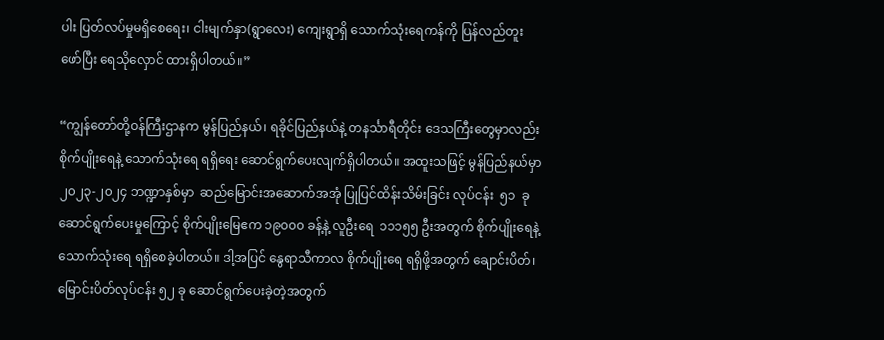ပါး ပြတ်လပ်မှုမရှိစေရေး၊ ငါးမျက်နှာ(ရွာလေး) ကျေးရွာရှိ သောက်သုံးရေကန်ကို ပြန်လည်တူးဖော်ပြီး ရေသိုလှောင် ထားရှိပါတယ်။”

“ကျွန်တော်တို့ဝန်ကြီးဌာနက မွန်ပြည်နယ်၊ ရခိုင်ပြည်နယ်နဲ့ တနင်္သာရီတိုင်း ဒေသကြီးတွေမှာလည်း စိုက်ပျိုးရေနဲ့ သောက်သုံးရေ ရရှိရေး ဆောင်ရွက်ပေးလျက်ရှိပါတယ်။ အထူးသဖြင့် မွန်ပြည်နယ်မှာ ၂၀၂၃-၂၀၂၄ ဘဏ္ဍာနှစ်မှာ  ဆည်မြောင်းအဆောက်အအုံ ပြုပြင်ထိန်းသိမ်းခြင်း လုပ်ငန်း  ၅၁  ခု ဆောင်ရွက်ပေးမှုကြောင့် စိုက်ပျိုးမြေဧက ၁၉၀၀၀ ခန့်နဲ့ လူဦးရေ  ၁၁၁၅၅ ဦးအတွက် စိုက်ပျိုးရေနဲ့ သောက်သုံးရေ ရရှိစေခဲ့ပါတယ်။ ဒါ့အပြင် နွေရာသီကာလ စိုက်ပျိုးရေ ရရှိဖို့အတွက် ချောင်းပိတ်၊ မြောင်းပိတ်လုပ်ငန်း ၅၂ ခု ဆောင်ရွက်ပေးခဲ့တဲ့အတွက်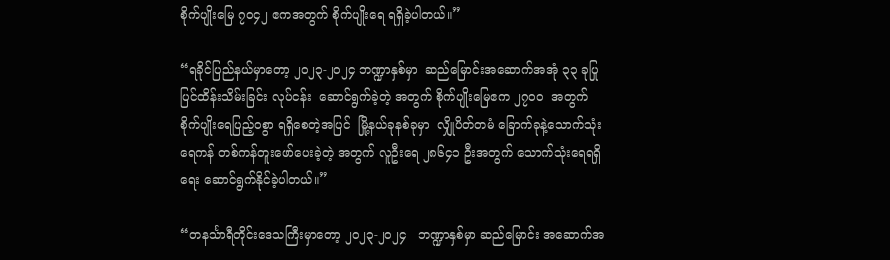စိုက်ပျိုးမြေ ၇၀၄၂ ဧကအတွက် စိုက်ပျိုးရေ ရရှိခဲ့ပါတယ်။”

“ရခိုင်ပြည်နယ်မှာတော့ ၂၀၂၃-၂၀၂၄ ဘဏ္ဍာနှစ်မှာ  ဆည်မြောင်းအဆောက်အအုံ ၃၃ ခုပြုပြင်ထိန်းသိမ်းခြင်း လုပ်ငန်း  ဆောင်ရွက်ခဲ့တဲ့ အတွက် စိုက်ပျိုးမြေဧက ၂၇၀၀  အတွက် စိုက်ပျိုးရေပြည့်ဝစွာ ရရှိစေတဲ့အပြင်  မြို့နယ်ခုနစ်ခုမှာ  လျှိုပိတ်တမံ ခြောက်ခုနဲ့သောက်သုံးရေကန် တစ်ကန်တူးဖော်ပေးခဲ့တဲ့ အတွက် လူဦးရေ ၂၈၆၄၁ ဦးအတွက် သောက်သုံးရေရရှိရေး ဆောင်ရွက်နိုင်ခဲ့ပါတယ်။”

“တနင်္သာရီတိုင်းဒေသကြီးမှာတော့ ၂၀၂၃-၂၀၂၄   ဘဏ္ဍာနှစ်မှာ ဆည်မြောင်း အဆောက်အ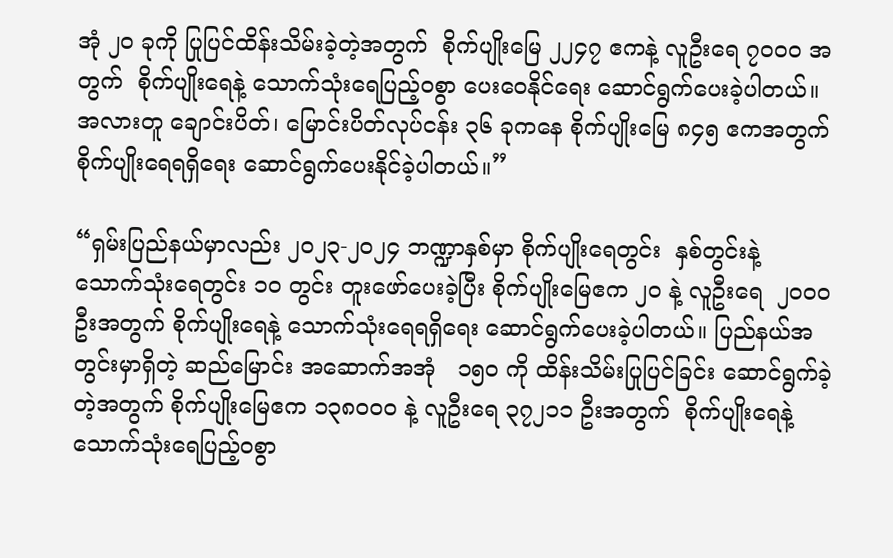အုံ ၂၀ ခုကို ပြုပြင်ထိန်းသိမ်းခဲ့တဲ့အတွက်  စိုက်ပျိုးမြေ ၂၂၄၇ ဧကနဲ့ လူဦးရေ ၇၀၀၀ အတွက်  စိုက်ပျိုးရေနဲ့ သောက်သုံးရေပြည့်ဝစွာ ပေးဝေနိုင်ရေး ဆောင်ရွက်ပေးခဲ့ပါတယ်။ အလားတူ ချောင်းပိတ်၊ မြောင်းပိတ်လုပ်ငန်း ၃၆ ခုကနေ စိုက်ပျိုးမြေ ၈၄၅ ဧကအတွက် စိုက်ပျိုးရေရရှိရေး ဆောင်ရွက်ပေးနိုင်ခဲ့ပါတယ်။”

“ရှမ်းပြည်နယ်မှာလည်း ၂၀၂၃-၂၀၂၄ ဘဏ္ဍာနှစ်မှာ စိုက်ပျိုးရေတွင်း  နှစ်တွင်းနဲ့ သောက်သုံးရေတွင်း ၁၀ တွင်း တူးဖော်ပေးခဲ့ပြီး စိုက်ပျိုးမြေဧက ၂၀ နဲ့ လူဦးရေ  ၂၀၀၀  ဦးအတွက် စိုက်ပျိုးရေနဲ့ သောက်သုံးရေရရှိရေး ဆောင်ရွက်ပေးခဲ့ပါတယ်။ ပြည်နယ်အတွင်းမှာရှိတဲ့ ဆည်မြောင်း အဆောက်အအုံ   ၁၅၀ ကို ထိန်းသိမ်းပြုပြင်ခြင်း ဆောင်ရွက်ခဲ့တဲ့အတွက် စိုက်ပျိုးမြေဧက ၁၃၈၀၀၀ နဲ့ လူဦးရေ ၃၇၂၁၁ ဦးအတွက်  စိုက်ပျိုးရေနဲ့ သောက်သုံးရေပြည့်ဝစွာ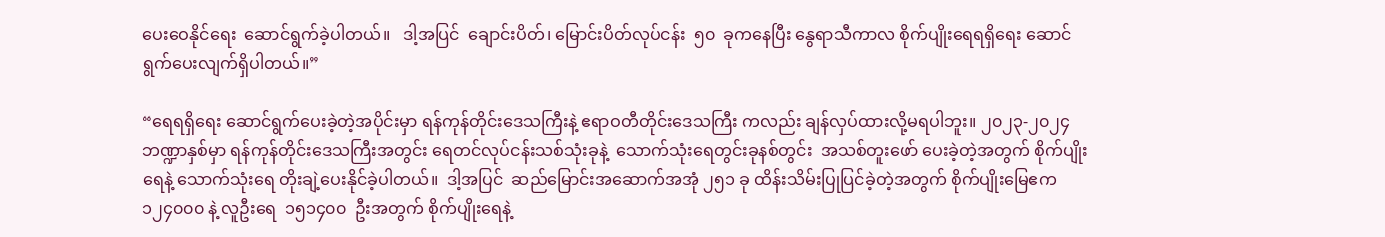ပေးဝေနိုင်ရေး  ဆောင်ရွက်ခဲ့ပါတယ်။   ဒါ့အပြင်  ချောင်းပိတ်၊ မြောင်းပိတ်လုပ်ငန်း  ၅၀  ခုကနေပြီး နွေရာသီကာလ စိုက်ပျိုးရေရရှိရေး ဆောင်ရွက်ပေးလျက်ရှိပါတယ်။”

“ရေရရှိရေး ဆောင်ရွက်ပေးခဲ့တဲ့အပိုင်းမှာ ရန်ကုန်တိုင်းဒေသကြီးနဲ့ ဧရာဝတီတိုင်းဒေသကြီး ကလည်း ချန်လှပ်ထားလို့မရပါဘူး။ ၂၀၂၃-၂၀၂၄ ဘဏ္ဍာနှစ်မှာ ရန်ကုန်တိုင်းဒေသကြီးအတွင်း ရေတင်လုပ်ငန်းသစ်သုံးခုနဲ့  သောက်သုံးရေတွင်းခုနစ်တွင်း  အသစ်တူးဖော် ပေးခဲ့တဲ့အတွက် စိုက်ပျိုးရေနဲ့ သောက်သုံးရေ တိုးချဲ့ပေးနိုင်ခဲ့ပါတယ်။  ဒါ့အပြင်  ဆည်မြောင်းအဆောက်အအုံ ၂၅၁ ခု ထိန်းသိမ်းပြုပြင်ခဲ့တဲ့အတွက် စိုက်ပျိုးမြေဧက ၁၂၄၀၀၀ နဲ့ လူဦးရေ  ၁၅၁၄၀၀  ဦးအတွက် စိုက်ပျိုးရေနဲ့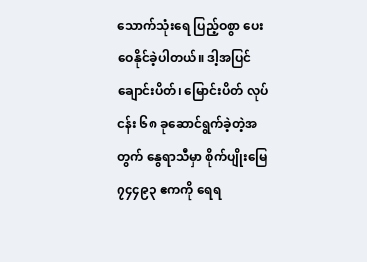သောက်သုံးရေ ပြည့်ဝစွာ ပေးဝေနိုင်ခဲ့ပါတယ်။ ဒါ့အပြင် ချောင်းပိတ်၊ မြောင်းပိတ် လုပ်ငန်း ၆၈ ခုဆောင်ရွက်ခဲ့တဲ့အတွက် နွေရာသီမှာ စိုက်ပျိုးမြေ ၇၄၄၉၃ ဧကကို ရေရ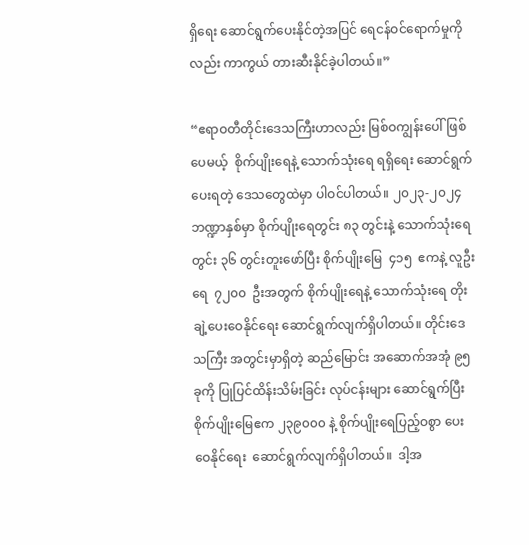ရှိရေး ဆောင်ရွက်ပေးနိုင်တဲ့အပြင် ရေငန်ဝင်ရောက်မှုကိုလည်း ကာကွယ် တားဆီးနိုင်ခဲ့ပါတယ်။”

“ဧရာဝတီတိုင်းဒေသကြီးဟာလည်း မြစ်ဝကျွန်းပေါ်ဖြစ်ပေမယ့်  စိုက်ပျိုးရေနဲ့ သောက်သုံးရေ ရရှိရေး ဆောင်ရွက်ပေးရတဲ့ ဒေသတွေထဲမှာ ပါဝင်ပါတယ်။ ၂၀၂၃-၂၀၂၄ ဘဏ္ဍာနှစ်မှာ စိုက်ပျိုးရေတွင်း ၈၃ တွင်းနဲ့ သောက်သုံးရေတွင်း ၃၆ တွင်းတူးဖော်ပြီး စိုက်ပျိုးမြေ  ၄၁၅  ဧကနဲ့ လူဦးရေ  ၇၂၀၀  ဦးအတွက် စိုက်ပျိုးရေနဲ့ သောက်သုံးရေ တိုးချဲ့ပေးဝေနိုင်ရေး ဆောင်ရွက်လျက်ရှိပါတယ်။ တိုင်းဒေသကြီး အတွင်းမှာရှိတဲ့ ဆည်မြောင်း အဆောက်အအုံ ၉၅ ခုကို ပြုပြင်ထိန်းသိမ်းခြင်း လုပ်ငန်းများ ဆောင်ရွက်ပြီး စိုက်ပျိုးမြေဧက ၂၃၉၀၀၀ နဲ့ စိုက်ပျိုးရေပြည့်ဝစွာ ပေးဝေနိုင်ရေး  ဆောင်ရွက်လျက်ရှိပါတယ်။  ဒါ့အ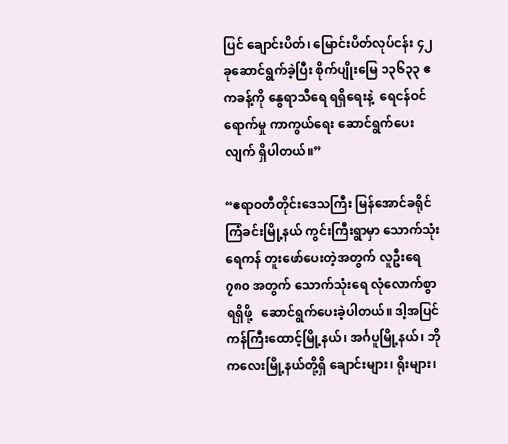ပြင် ချောင်းပိတ်၊ မြောင်းပိတ်လုပ်ငန်း ၄၂ ခုဆောင်ရွက်ခဲ့ပြီး စိုက်ပျိုးမြေ ၁၃၆၃၃ ဧကခန့်ကို နွေရာသီရေ ရရှိရေးနဲ့  ရေငန်ဝင်ရောက်မှု ကာကွယ်ရေး ဆောင်ရွက်ပေးလျက် ရှိပါတယ်။”

“ဧရာဝတီတိုင်းဒေသကြီး မြန်အောင်ခရိုင် ကြံခင်းမြို့နယ် ကွင်းကြီးရွာမှာ သောက်သုံးရေကန် တူးဖော်ပေးတဲ့အတွက် လူဦးရေ ၇၈၀ အတွက် သောက်သုံးရေ လုံလောက်စွာရရှိဖို့   ဆောင်ရွက်ပေးခဲ့ပါတယ်။ ဒါ့အပြင် ကန်ကြီးထောင့်မြို့နယ်၊ အင်္ဂပူမြို့နယ်၊ ဘိုကလေးမြို့နယ်တို့ရှိ ချောင်းများ၊ ရိုးများ၊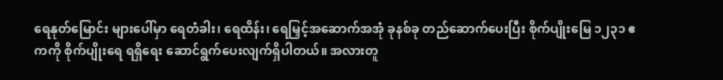ရေနုတ်မြောင်း များပေါ်မှာ ရေတံခါး၊ ရေထိန်း၊ ရေမြှင့်အဆောက်အအုံ ခုနစ်ခု တည်ဆောက်ပေးပြီး စိုက်ပျိုးမြေ ၁၂၃၁ ဧကကို စိုက်ပျိုးရေ ရရှိရေး ဆောင်ရွက်ပေးလျက်ရှိပါတယ်။ အလားတူ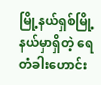မြို့နယ်ရှစ်မြို့နယ်မှာရှိတဲ့ ရေတံခါးဟောင်း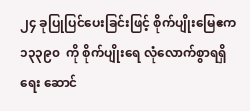၂၄ ခုပြုပြင်ပေးခြင်းဖြင့် စိုက်ပျိုးမြေဧက ၁၃၃၉၀  ကို စိုက်ပျိုးရေ လုံလောက်စွာရရှိရေး ဆောင်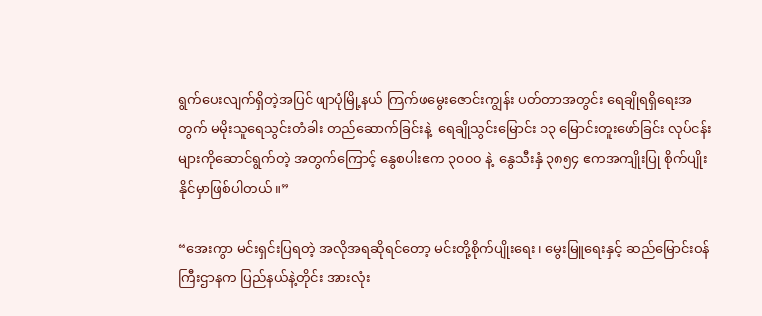ရွက်ပေးလျက်ရှိတဲ့အပြင် ဖျာပုံမြို့နယ် ကြက်ဖမွေးဇောင်းကျွန်း ပတ်တာအတွင်း ရေချိုရရှိရေးအတွက် မမိုးသူရေသွင်းတံခါး တည်ဆောက်ခြင်းနဲ့  ရေချိုသွင်းမြောင်း ၁၃ မြောင်းတူးဖော်ခြင်း လုပ်ငန်းများကိုဆောင်ရွက်တဲ့ အတွက်ကြောင့် နွေစပါးဧက ၃၀၀၀ နဲ့  နွေသီးနှံ ၃၈၅၄ ဧကအကျိုးပြု စိုက်ပျိုးနိုင်မှာဖြစ်ပါတယ်။”

“အေးကွာ မင်းရှင်းပြရတဲ့ အလိုအရဆိုရင်တော့ မင်းတို့စိုက်ပျိုးရေး၊ မွေးမြူရေးနှင့် ဆည်မြောင်းဝန်ကြီးဌာနက ပြည်နယ်နဲ့တိုင်း အားလုံး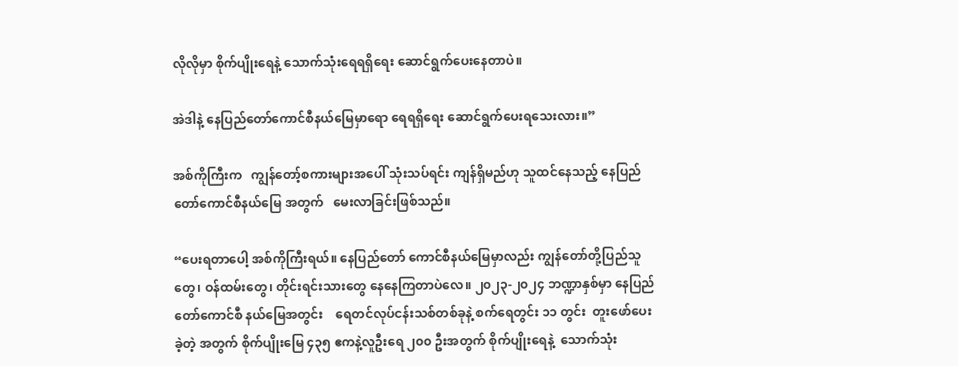လိုလိုမှာ စိုက်ပျိုးရေနဲ့ သောက်သုံးရေရရှိရေး ဆောင်ရွက်ပေးနေတာပဲ။

အဲဒါနဲ့ နေပြည်တော်ကောင်စီနယ်မြေမှာရော ရေရရှိရေး ဆောင်ရွက်ပေးရသေးလား။”

အစ်ကိုကြီးက   ကျွန်တော့်စကားများအပေါ် သုံးသပ်ရင်း ကျန်ရှိမည်ဟု သူထင်နေသည့် နေပြည်တော်ကောင်စီနယ်မြေ အတွက်   မေးလာခြင်းဖြစ်သည်။

“ပေးရတာပေါ့ အစ်ကိုကြီးရယ်။ နေပြည်တော် ကောင်စီနယ်မြေမှာလည်း ကျွန်တော်တို့ပြည်သူတွေ၊ ဝန်ထမ်းတွေ၊ တိုင်းရင်းသားတွေ နေနေကြတာပဲလေ။ ၂၀၂၃-၂၀၂၄ ဘဏ္ဍာနှစ်မှာ နေပြည်တော်ကောင်စီ နယ်မြေအတွင်း    ရေတင်လုပ်ငန်းသစ်တစ်ခုနဲ့ စက်ရေတွင်း ၁၁ တွင်း  တူးဖော်ပေးခဲ့တဲ့ အတွက် စိုက်ပျိုးမြေ ၄၃၅ ဧကနဲ့လူဦးရေ ၂၀၀ ဦးအတွက် စိုက်ပျိုးရေနဲ့  သောက်သုံး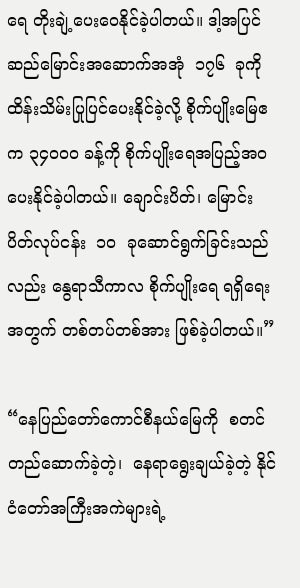ရေ တိုးချဲ့ပေးဝေနိုင်ခဲ့ပါတယ်။ ဒါ့အပြင် ဆည်မြောင်းအဆောက်အအုံ  ၁၇၆  ခုကို ထိန်းသိမ်းပြုပြင်ပေးနိုင်ခဲ့လို့ စိုက်ပျိုးမြေဧက ၃၄၀၀၀ ခန့်ကို စိုက်ပျိုးရေအပြည့်အဝ ပေးနိုင်ခဲ့ပါတယ်။ ချောင်းပိတ်၊ မြောင်းပိတ်လုပ်ငန်း  ၁၀  ခုဆောင်ရွက်ခြင်းသည်လည်း နွေရာသီကာလ စိုက်ပျိုးရေ ရရှိရေးအတွက် တစ်တပ်တစ်အား ဖြစ်ခဲ့ပါတယ်။”

“နေပြည်တော်ကောင်စီနယ်မြေကို  စတင်တည်ဆောက်ခဲ့တဲ့၊  နေရာရွေးချယ်ခဲ့တဲ့ နိုင်ငံတော်အကြီးအကဲများရဲ့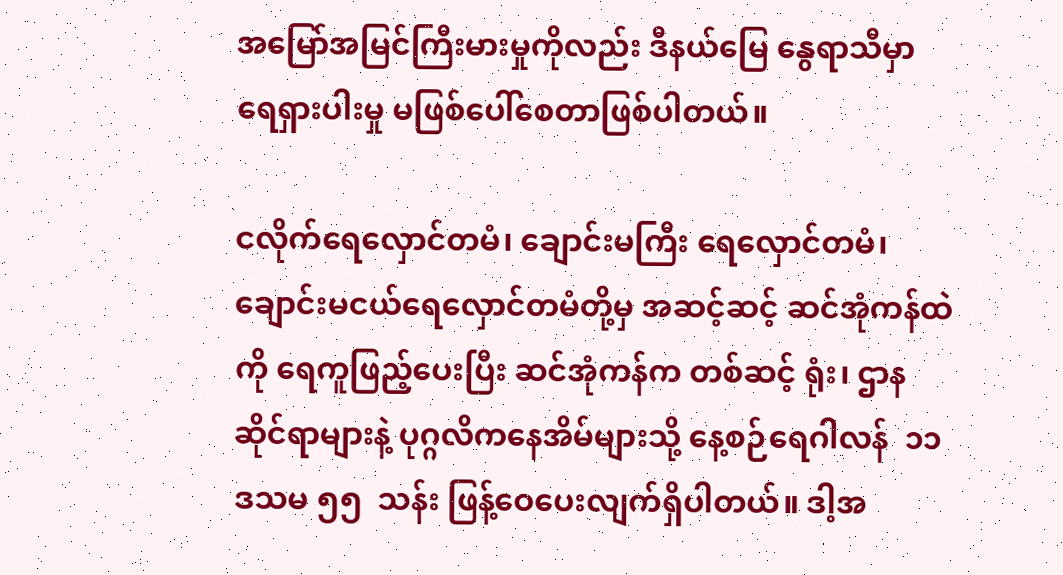အမြော်အမြင်ကြီးမားမှုကိုလည်း ဒီနယ်မြေ နွေရာသီမှာ ရေရှားပါးမှု မဖြစ်ပေါ်စေတာဖြစ်ပါတယ်။

ငလိုက်ရေလှောင်တမံ၊ ချောင်းမကြီး ရေလှောင်တမံ၊ ချောင်းမငယ်ရေလှောင်တမံတို့မှ အဆင့်ဆင့် ဆင်အုံကန်ထဲကို ရေကူဖြည့်ပေးပြီး ဆင်အုံကန်က တစ်ဆင့် ရုံး၊ ဌာနဆိုင်ရာများနဲ့ ပုဂ္ဂလိကနေအိမ်များသို့ နေ့စဉ်ရေဂါလန်  ၁၁ ဒသမ ၅၅  သန်း ဖြန့်ဝေပေးလျက်ရှိပါတယ်။ ဒါ့အ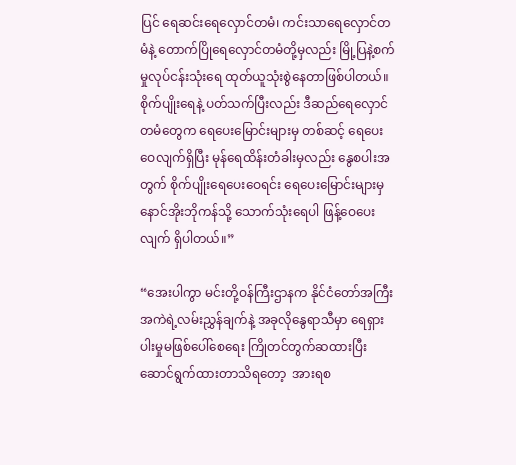ပြင် ရေဆင်းရေလှောင်တမံ၊ ကင်းသာရေလှောင်တမံနဲ့ တောက်ပြိုရေလှောင်တမံတို့မှလည်း မြို့ပြနဲ့စက်မှုလုပ်ငန်းသုံးရေ ထုတ်ယူသုံးစွဲနေတာဖြစ်ပါတယ်။   စိုက်ပျိုးရေနဲ့ ပတ်သက်ပြီးလည်း ဒီဆည်ရေလှောင်တမံတွေက ရေပေးမြောင်းများမှ တစ်ဆင့် ရေပေးဝေလျက်ရှိပြီး မုန်ရေထိန်းတံခါးမှလည်း နွေစပါးအတွက် စိုက်ပျိုးရေပေးဝေရင်း ရေပေးမြောင်းများမှ နောင်အိုးဘိုကန်သို့ သောက်သုံးရေပါ ဖြန့်ဝေပေးလျက် ရှိပါတယ်။”

“အေးပါကွာ မင်းတို့ဝန်ကြီးဌာနက နိုင်ငံတော်အကြီးအကဲရဲ့လမ်းညွှန်ချက်နဲ့ အခုလိုနွေရာသီမှာ ရေရှားပါးမှုမဖြစ်ပေါ်စေရေး ကြိုတင်တွက်ဆထားပြီး ဆောင်ရွက်ထားတာသိရတော့  အားရစ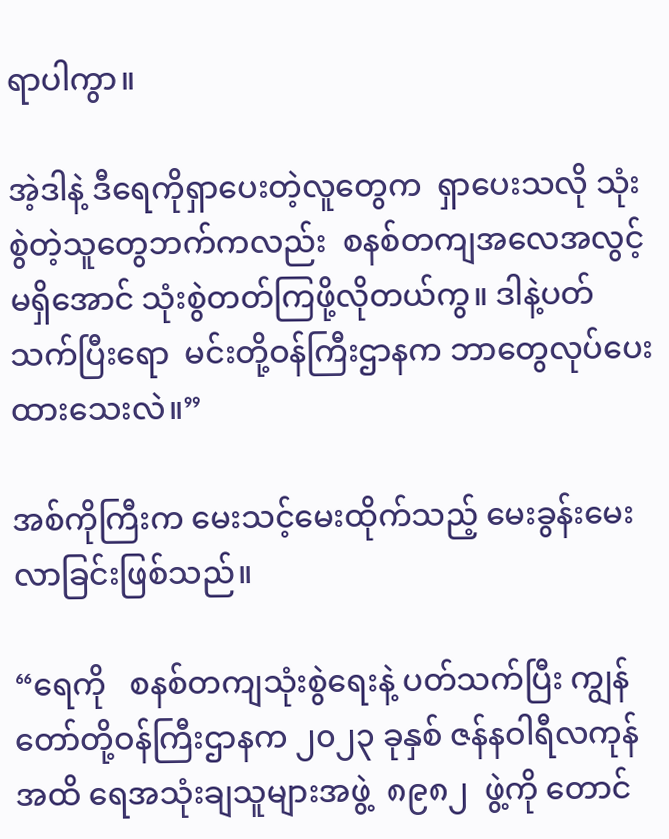ရာပါကွာ။

အဲ့ဒါနဲ့ ဒီရေကိုရှာပေးတဲ့လူတွေက  ရှာပေးသလို သုံးစွဲတဲ့သူတွေဘက်ကလည်း  စနစ်တကျအလေအလွင့် မရှိအောင် သုံးစွဲတတ်ကြဖို့လိုတယ်ကွ။ ဒါနဲ့ပတ်သက်ပြီးရော  မင်းတို့ဝန်ကြီးဌာနက ဘာတွေလုပ်ပေးထားသေးလဲ။”

အစ်ကိုကြီးက မေးသင့်မေးထိုက်သည့် မေးခွန်းမေးလာခြင်းဖြစ်သည်။

“ရေကို   စနစ်တကျသုံးစွဲရေးနဲ့ ပတ်သက်ပြီး ကျွန်တော်တို့ဝန်ကြီးဌာနက ၂၀၂၃ ခုနှစ် ဇန်နဝါရီလကုန်အထိ ရေအသုံးချသူများအဖွဲ့  ၈၉၈၂  ဖွဲ့ကို တောင်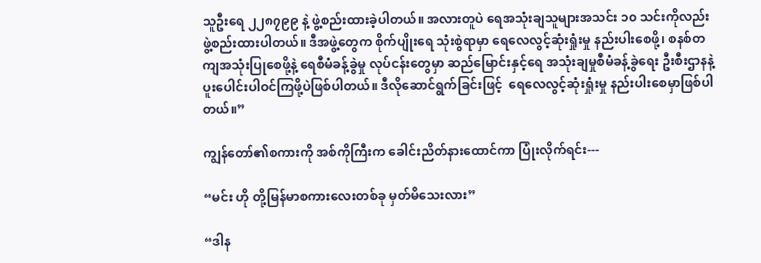သူဦးရေ ၂၂၈၇၉၉ နဲ့ ဖွဲ့စည်းထားခဲ့ပါတယ်။ အလားတူပဲ ရေအသုံးချသူများအသင်း ၁၀ သင်းကိုလည်း ဖွဲ့စည်းထားပါတယ်။ ဒီအဖွဲ့တွေက စိုက်ပျိုးရေ သုံးစွဲရာမှာ ရေလေလွင့်ဆုံးရှုံးမှု နည်းပါးစေဖို့၊ စနစ်တကျအသုံးပြုစေဖို့နဲ့ ရေစီမံခန့်ခွဲမှု လုပ်ငန်းတွေမှာ ဆည်မြောင်းနှင့်ရေ အသုံးချမှုစီမံခန့်ခွဲရေး ဦးစီးဌာနနဲ့  ပူးပေါင်းပါဝင်ကြဖို့ပဲဖြစ်ပါတယ်။ ဒီလိုဆောင်ရွက်ခြင်းဖြင့်  ရေလေလွင့်ဆုံးရှုံးမှု နည်းပါးစေမှာဖြစ်ပါတယ်။”

ကျွန်တော်၏စကားကို အစ်ကိုကြီးက ခေါင်းညိတ်နားထောင်ကာ ပြုံးလိုက်ရင်း---

“မင်း ဟို တို့မြန်မာစကားလေးတစ်ခု မှတ်မိသေးလား”

“ဒါန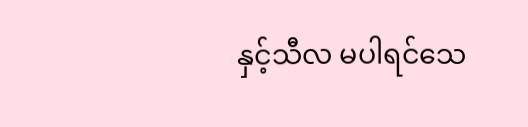နှင့်သီလ မပါရင်သေ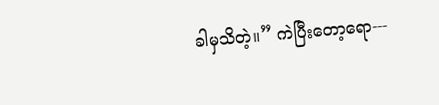ခါမှသိတဲ့။” ကဲပြီးတော့ရော---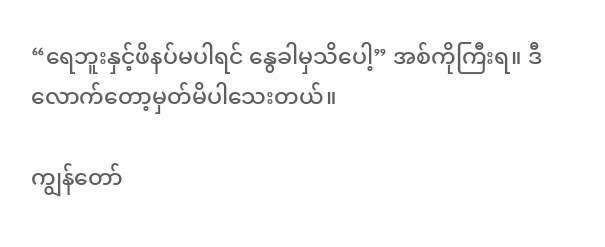“ရေဘူးနှင့်ဖိနပ်မပါရင် နွေခါမှသိပေါ့” အစ်ကိုကြီးရ။ ဒီလောက်တော့မှတ်မိပါသေးတယ်။

ကျွန်တော်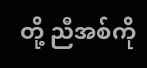တို့ ညီအစ်ကို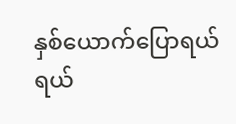နှစ်ယောက်ပြောရယ် ရယ်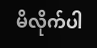မိလိုက်ပါ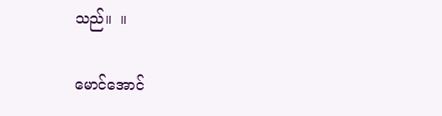သည်။  ။

မောင်အောင်